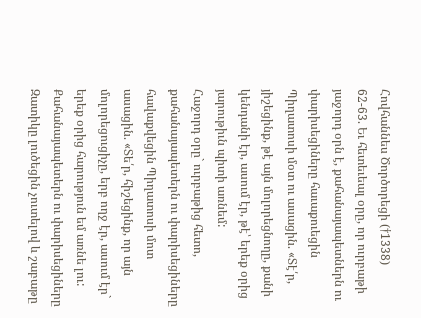Հովհաննես Ծործորեցի (†1338)
62-63. Եւ հետեւեալ օրը, որ ուրբաթի յաջորդ օրն է, քահանայապետներն ու փարիսեցիները հաւաքուեցին Պիղատոսի մօտ ու ասացին. «Տէ՛ր, յիշեցինք, թէ այն մոլորեցնողը, քանի կենդանի էր, ասում էր, թէ՝ երեք օրից յարութիւն պիտի առնեմ:
Հաջորդ օրը` ուրբաթից հետո, քահանայապետերն ու փարիսեցիները հավաքվեցին Պիղատոսի մոտ ասացին. «Տե՛ր, հիշեցինք, որ այն մոլորեցուցիչը, երբ ողջ էր, ասում էր` երեք օրից հարություն եմ առնե լու:
Քահանայապետերն ու փարիսեցիները Զատիկը լուծեցին չուտելով և շաբաթը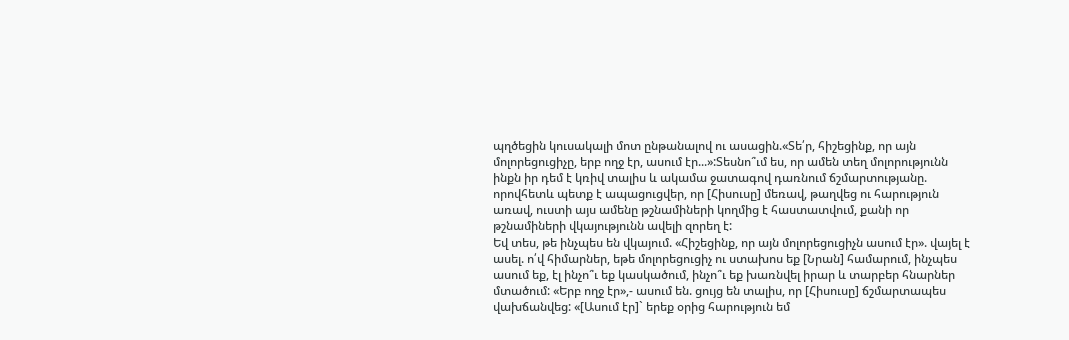պղծեցին կուսակալի մոտ ընթանալով ու ասացին.«Տե՛ր, հիշեցինք, որ այն մոլորեցուցիչը, երբ ողջ էր, ասում էր...»:Տեսնո՞ւմ ես, որ ամեն տեղ մոլորությունն ինքն իր դեմ է կռիվ տալիս և ակամա ջատագով դառնում ճշմարտությանը. որովհետև պետք է ապացուցվեր, որ [Հիսուսը] մեռավ, թաղվեց ու հարություն առավ, ուստի այս ամենը թշնամիների կողմից է հաստատվում, քանի որ թշնամիների վկայությունն ավելի զորեղ է:
Եվ տես, թե ինչպես են վկայում. «Հիշեցինք, որ այն մոլորեցուցիչն ասում էր». վայել է ասել. ո՛վ հիմարներ, եթե մոլորեցուցիչ ու ստախոս եք [Նրան] համարում, ինչպես ասում եք, էլ ինչո՞ւ եք կասկածում, ինչո՞ւ եք խառնվել իրար և տարբեր հնարներ մտածում: «Երբ ողջ էր»,- ասում են. ցույց են տալիս, որ [Հիսուսը] ճշմարտապես վախճանվեց: «[Ասում էր]` երեք օրից հարություն եմ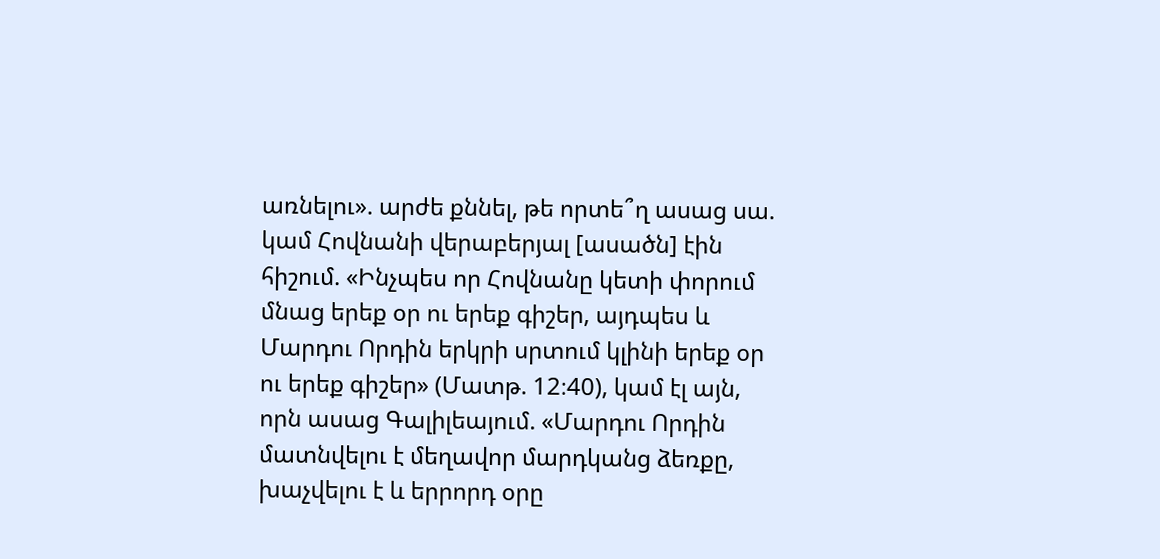առնելու». արժե քննել, թե որտե՞ղ ասաց սա. կամ Հովնանի վերաբերյալ [ասածն] էին հիշում. «Ինչպես որ Հովնանը կետի փորում մնաց երեք օր ու երեք գիշեր, այդպես և Մարդու Որդին երկրի սրտում կլինի երեք օր ու երեք գիշեր» (Մատթ. 12։40), կամ էլ այն, որն ասաց Գալիլեայում. «Մարդու Որդին մատնվելու է մեղավոր մարդկանց ձեռքը, խաչվելու է և երրորդ օրը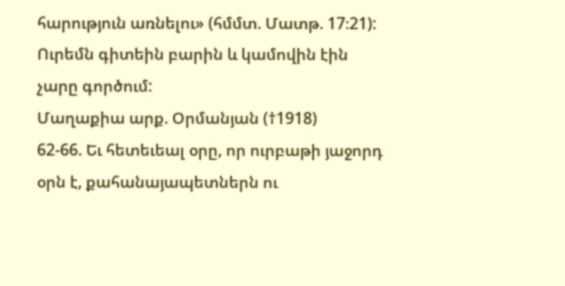հարություն առնելու» (հմմտ. Մատթ. 17։21): Ուրեմն գիտեին բարին և կամովին էին չարը գործում:
Մաղաքիա արք. Օրմանյան (†1918)
62-66. Եւ հետեւեալ օրը, որ ուրբաթի յաջորդ օրն է, քահանայապետներն ու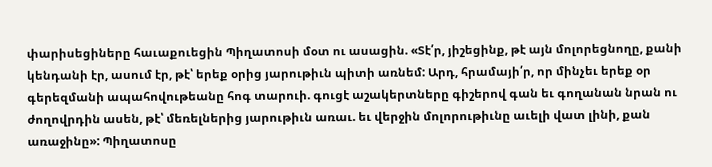փարիսեցիները հաւաքուեցին Պիղատոսի մօտ ու ասացին. «Տէ՛ր, յիշեցինք, թէ այն մոլորեցնողը, քանի կենդանի էր, ասում էր, թէ՝ երեք օրից յարութիւն պիտի առնեմ: Արդ, հրամայի՛ր, որ մինչեւ երեք օր գերեզմանի ապահովութեանը հոգ տարուի. գուցէ աշակերտները գիշերով գան եւ գողանան նրան ու ժողովրդին ասեն, թէ՝ մեռելներից յարութիւն առաւ. եւ վերջին մոլորութիւնը աւելի վատ լինի, քան առաջինը»: Պիղատոսը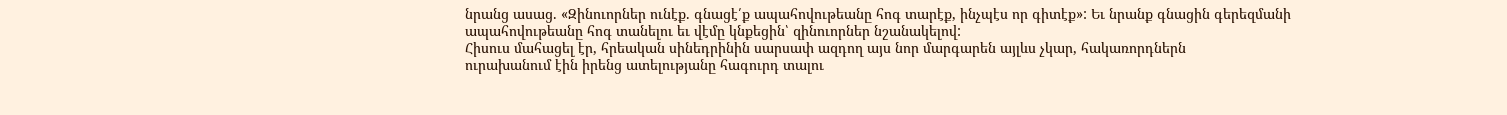նրանց ասաց. «Զինուորներ ունէք. գնացէ՛ք ապահովութեանը հոգ տարէք, ինչպէս որ գիտէք»: Եւ նրանք գնացին գերեզմանի ապահովութեանը հոգ տանելու եւ վէմը կնքեցին՝ զինուորներ նշանակելով:
Հիսուս մահացել էր, հրեական սինեդրինին սարսափ ազդող այս նոր մարգարեն այլևս չկար, հակառորդներն
ուրախանում էին իրենց ատելությանը հագուրդ տալու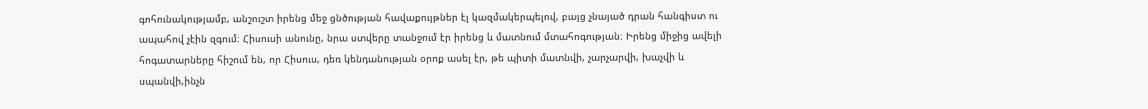գոհունակությամբ, անշուշտ իրենց մեջ ցնծության հավաքույթներ էլ կազմակերպելով, բայց չնայած դրան հանգիստ ու ապահով չէին զգում։ Հիսուսի անունը, նրա ստվերը տանջում էր իրենց և մատնում մտահոգության։ Իրենց միջից ավելի հոգատարները հիշում են, որ Հիսուս, դեռ կենդանության օրոք ասել էր, թե պիտի մատնվի, չարչարվի, խաչվի և սպանվի,ինչն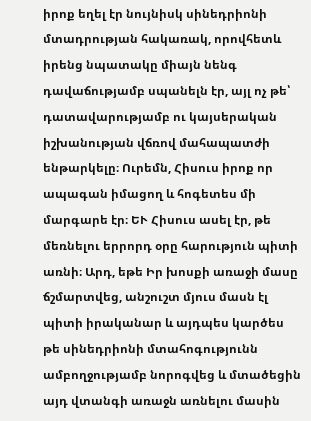իրոք եղել էր նույնիսկ սինեդրիոնի մտադրության հակառակ, որովհետև իրենց նպատակը միայն նենգ դավաճությամբ սպանելն էր, այլ ոչ թե՝ դատավարությամբ ու կայսերական իշխանության վճռով մահապատժի ենթարկելը։ Ուրեմն, Հիսուս իրոք որ ապագան իմացող և հոգետես մի մարգարե էր։ ԵՒ Հիսուս ասել էր, թե մեռնելու երրորդ օրը հարություն պիտի առնի։ Արդ, եթե Իր խոսքի առաջի մասը ճշմարտվեց, անշուշտ մյուս մասն էլ պիտի իրականար և այդպես կարծես թե սինեդրիոնի մտահոգությունն ամբողջությամբ նորոգվեց և մտածեցին այդ վտանգի առաջն առնելու մասին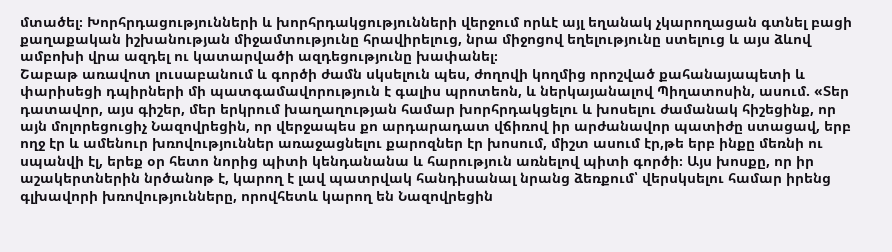մտածել։ Խորհրդացությունների և խորհրդակցությունների վերջում որևէ այլ եղանակ չկարողացան գտնել բացի քաղաքական իշխանության միջամտությունը հրավիրելուց, նրա միջոցով եղելությունը ստելուց և այս ձևով ամբոխի վրա ազդել ու կատարվածի ազդեցությունը խափանել։
Շաբաթ առավոտ լուսաբանում և գործի ժամն սկսելուն պես, ժողովի կողմից որոշված քահանայապետի և փարիսեցի դպիրների մի պատգամավորություն է գալիս պրոտեոն, և ներկայանալով Պիղատոսին, ասում. «Տեր դատավոր, այս գիշեր, մեր երկրում խաղաղության համար խորհրդակցելու և խոսելու ժամանակ հիշեցինք, որ այն մոլորեցուցիչ Նազովրեցին, որ վերջապես քո արդարադատ վճիռով իր արժանավոր պատիժը ստացավ, երբ ողջ էր և ամենուր խռովություններ առաջացնելու քարոզներ էր խոսում, միշտ ասում էր,թե երբ ինքը մեռնի ու սպանվի էլ, երեք օր հետո նորից պիտի կենդանանա և հարություն առնելով պիտի գործի։ Այս խոսքը, որ իր աշակերտներին նրծանոթ է, կարող է լավ պատրվակ հանդիսանալ նրանց ձեռքում՝ վերսկսելու համար իրենց գլխավորի խռովությունները, որովհետև կարող են Նազովրեցին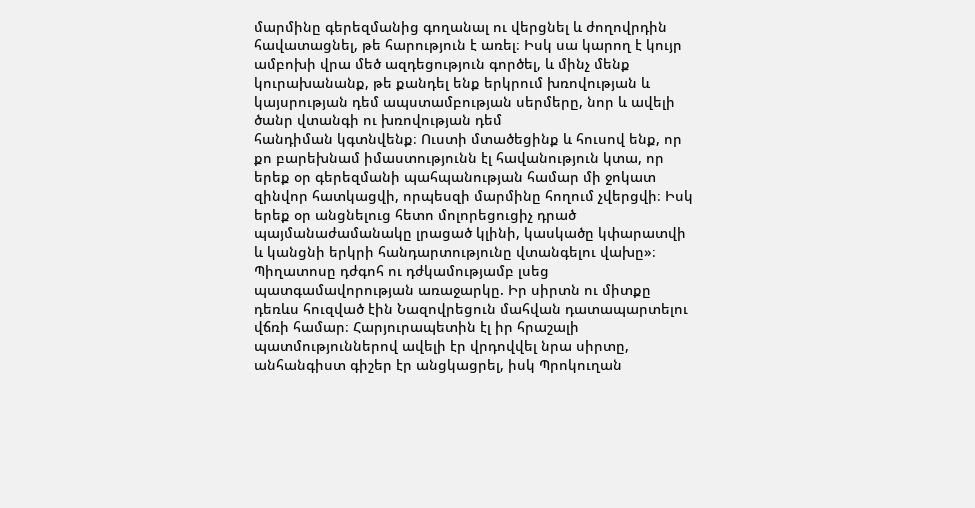մարմինը գերեզմանից գողանալ ու վերցնել և ժողովրդին հավատացնել, թե հարություն է առել։ Իսկ սա կարող է կույր ամբոխի վրա մեծ ազդեցություն գործել, և մինչ մենք կուրախանանք, թե քանդել ենք երկրում խռովության և կայսրության դեմ ապստամբության սերմերը, նոր և ավելի ծանր վտանգի ու խռովության դեմ
հանդիման կգտնվենք։ Ուստի մտածեցինք և հուսով ենք, որ քո բարեխնամ իմաստությունն էլ հավանություն կտա, որ երեք օր գերեզմանի պահպանության համար մի ջոկատ զինվոր հատկացվի, որպեսզի մարմինը հողում չվերցվի։ Իսկ երեք օր անցնելուց հետո մոլորեցուցիչ դրած պայմանաժամանակը լրացած կլինի, կասկածը կփարատվի և կանցնի երկրի հանդարտությունը վտանգելու վախը»։
Պիղատոսը դժգոհ ու դժկամությամբ լսեց պատգամավորության առաջարկը. Իր սիրտն ու միտքը դեռևս հուզված էին Նազովրեցուն մահվան դատապարտելու վճռի համար։ Հարյուրապետին էլ իր հրաշալի պատմություններով ավելի էր վրդովվել նրա սիրտը, անհանգիստ գիշեր էր անցկացրել, իսկ Պրոկուղան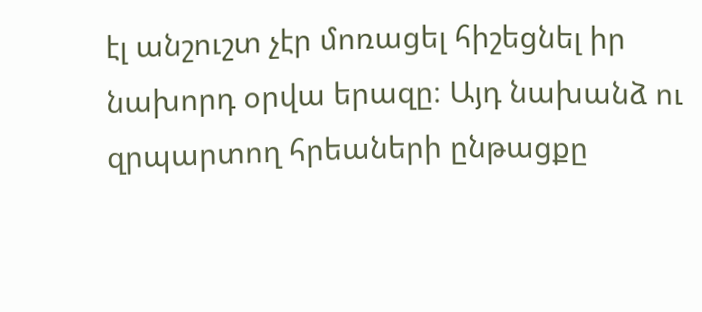էլ անշուշտ չէր մոռացել հիշեցնել իր նախորդ օրվա երազը։ Այդ նախանձ ու զրպարտող հրեաների ընթացքը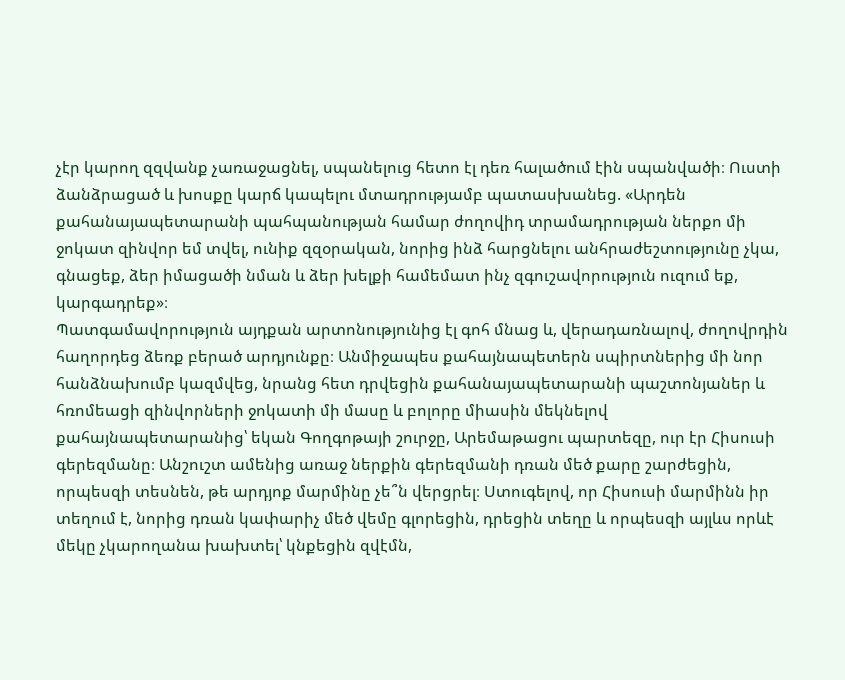չէր կարող զզվանք չառաջացնել, սպանելուց հետո էլ դեռ հալածում էին սպանվածի։ Ուստի ձանձրացած և խոսքը կարճ կապելու մտադրությամբ պատասխանեց. «Արդեն քահանայապետարանի պահպանության համար ժողովիդ տրամադրության ներքո մի ջոկատ զինվոր եմ տվել, ունիք զզօրական, նորից ինձ հարցնելու անհրաժեշտությունը չկա, գնացեք, ձեր իմացածի նման և ձեր խելքի համեմատ ինչ զգուշավորություն ուզում եք, կարգադրեք»։
Պատգամավորություն այդքան արտոնությունից էլ գոհ մնաց և, վերադառնալով, ժողովրդին հաղորդեց ձեռք բերած արդյունքը։ Անմիջապես քահայնապետերն սպիրտներից մի նոր հանձնախումբ կազմվեց, նրանց հետ դրվեցին քահանայապետարանի պաշտոնյաներ և հռոմեացի զինվորների ջոկատի մի մասը և բոլորը միասին մեկնելով քահայնապետարանից՝ եկան Գողգոթայի շուրջը, Արեմաթացու պարտեզը, ուր էր Հիսուսի գերեզմանը։ Անշուշտ ամենից առաջ ներքին գերեզմանի դռան մեծ քարը շարժեցին, որպեսզի տեսնեն, թե արդյոք մարմինը չե՞ն վերցրել։ Ստուգելով, որ Հիսուսի մարմինն իր տեղում է, նորից դռան կափարիչ մեծ վեմը գլորեցին, դրեցին տեղը և որպեսզի այլևս որևէ մեկը չկարողանա խախտել՝ կնքեցին զվէմն,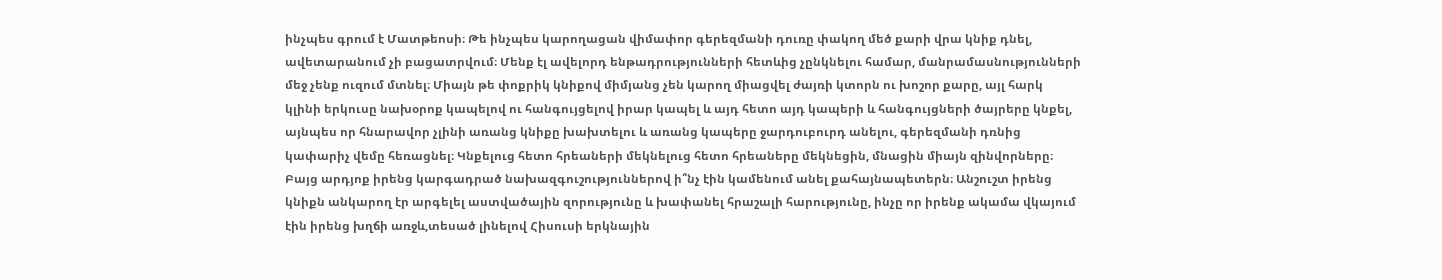ինչպես գրում է Մատթեոսի։ Թե ինչպես կարողացան վիմափոր գերեզմանի դուռը փակող մեծ քարի վրա կնիք դնել, ավետարանում չի բացատրվում։ Մենք էլ ավելորդ ենթադրությունների հետևից չընկնելու համար, մանրամասնությունների մեջ չենք ուզում մտնել։ Միայն թե փոքրիկ կնիքով միմյանց չեն կարող միացվել ժայռի կտորն ու խոշոր քարը, այլ հարկ կլինի երկուսը նախօրոք կապելով ու հանգույցելով իրար կապել և այդ հետո այդ կապերի և հանգույցների ծայրերը կնքել, այնպես որ հնարավոր չլինի առանց կնիքը խախտելու և առանց կապերը ջարդուբուրդ անելու, գերեզմանի դռնից կափարիչ վեմը հեռացնել։ Կնքելուց հետո հրեաների մեկնելուց հետո հրեաները մեկնեցին, մնացին միայն զինվորները։
Բայց արդյոք իրենց կարգադրած նախազգուշություններով ի՞նչ էին կամենում անել քահայնապետերն։ Անշուշտ իրենց կնիքն անկարող էր արգելել աստվածային զորությունը և խափանել հրաշալի հարությունը, ինչը որ իրենք ակամա վկայում էին իրենց խղճի առջև,տեսած լինելով Հիսուսի երկնային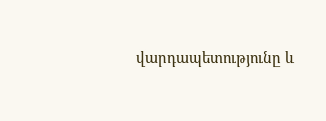վարդապետությունը և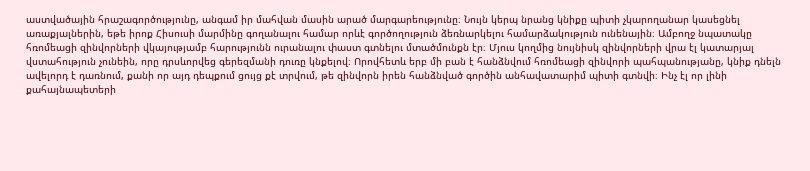աստվածային հրաշագործությունը, անգամ իր մահվան մասին արած մարգարեությունը։ Նույն կերպ նրանց կնիքը պիտի չկարողանար կասեցնել առաքյալներին, եթե իրոք Հիսուսի մարմինը գողանալու համար որևէ գործողություն ձեռնարկելու համարձակություն ունենային։ Ամբողջ նպատակը հռոմեացի զինվորների վկայությամբ հարությունն ուրանալու փաստ գտնելու մտածմունքն էր։ Մյուս կողմից նույնիսկ զինվորների վրա էլ կատարյալ վստահություն չունեին, որը դրսևորվեց գերեզմանի դուռը կնքելով։ Որովհետև երբ մի բան է հանձնվում հռոմեացի զինվորի պահպանությանը, կնիք դնելն ավելորդ է դառնում, քանի որ այդ դեպքում ցույց քէ տրվում, թե զինվորն իրեն հանձնված գործին անհավատարիմ պիտի գտնվի։ Ինչ էլ որ լինի քահայնապետերի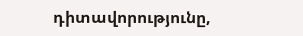դիտավորությունը,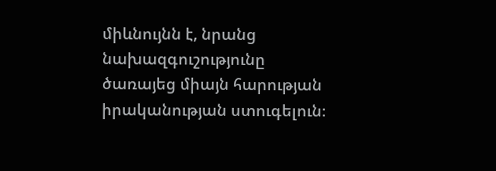միևնույնն է, նրանց նախազգուշությունը ծառայեց միայն հարության իրականության ստուգելուն։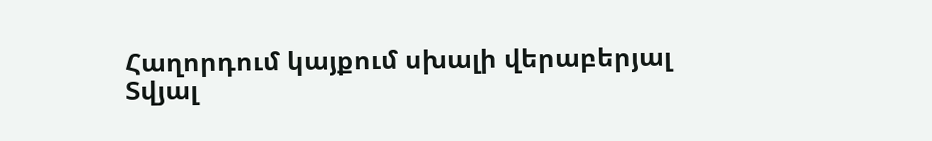Հաղորդում կայքում սխալի վերաբերյալ
Տվյալ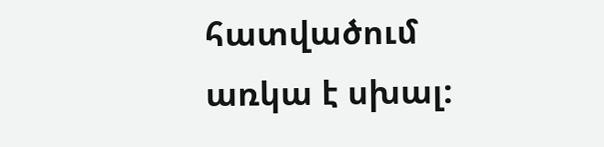հատվածում առկա է սխալ: